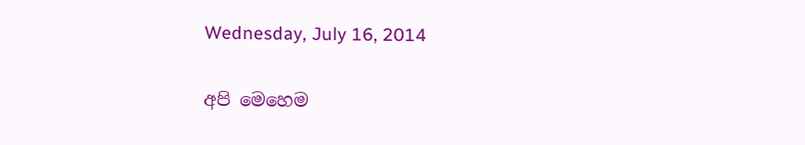Wednesday, July 16, 2014

අපි මෙහෙම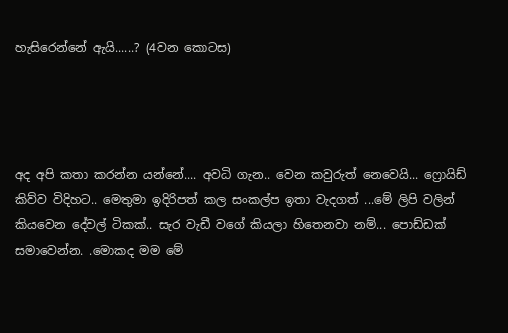හැසිරෙන්නේ ඇයි......? (4වන කොටස)




අද අපි කතා කරන්න යන්නේ.... අවධි ගැන.. වෙන කවුරුත් නෙවෙයි... ෆ්‍රොයිඩ් කිව්ව විදිහට.. මෙතුමා ඉදිරිපත් කල සංකල්ප ඉතා වැදගත් ...මේ ලිපි වලින් කියවෙන දේවල් ටිකක්.. සැර වැඩී වගේ කියලා හිතෙනවා නම්... පොඩ්ඩක් සමාවෙන්න. .මොකද මම මේ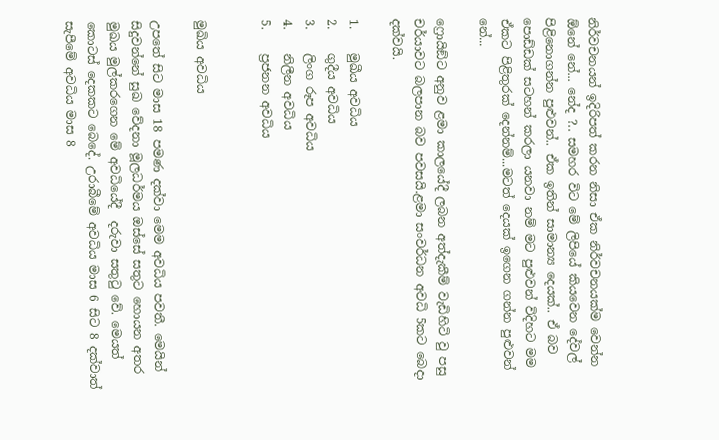නිර්වචනයන් ඉදිරිපත් කරන නිසා ඒක නිර්වචනයක්ම වෙන්න ඕනේ නේ... නේද ?.. සමහර විට මේ ලිපියේ කියවෙන දේවල් පිළිනොගන්න පුළුවන්.. ඒක ඉතින් සාමාන්‍ය දෙයක්.. ඒ බව පොඩ්ඩක් සටහන් කරලා යනවා නම් මට පුළුවන් විදිහට මම ඒකට පිළිතුරක් දෙන්නම්...මටත් දෙයක් ඉගෙන ගන්න පුළුවන් නේ...

ෆ්‍රොයිඞ්ට අනුව ළමා කාලයේදී ලබන අත්දැකීම් වැඩිහිටි වු පසු චර්යාවට බලපාන බව පවසයි.ළමා සංවර්ධන අවධි 5කට බෙදා දක්වයි.

1.    මුඛීය අවධිය
2.    ගුදීය අවධිය
3.    ලිංග රූප අවධිය
4.    නිලීන අවධිය
5.    ප්‍රජනන අවධිය


මුඛිය අවධිය

උපතේ සිට මාස 18 පමණ දක්වා මෙම අවධිය පවතී. මෙයින් සිදුවන්නේ සුඛ වේදනා මූලධර්මය ඔස්සේ සතුට හොයන අතර මුඛය මුල්කරගෙන මේ අවධියේදී  දරුවා සතුටු වේ. මෙයත් කොටස් දෙකකට බෙදේ. උරාබීමේ අවධිය මාස 6 සිට 8 දක්වාත් සැපීමේ අවධිය මාස 8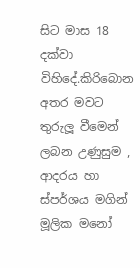සිට මාස 18 දක්වා විහිදේ.කිරිබොන අතර මවට තුරුලූ වීමෙන් ලබන උණුසුම , ආදරය හා ස්පර්ශය මගින් මූලික මනෝ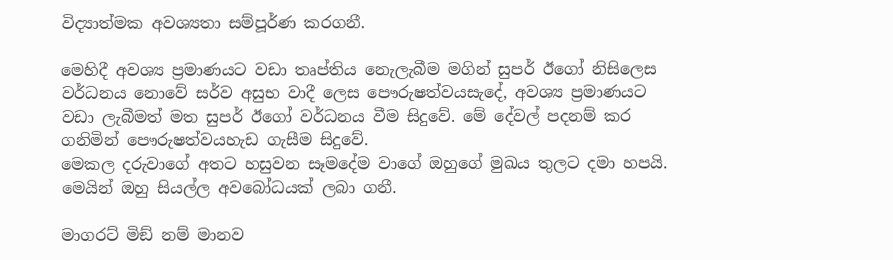විද්‍යාත්මක අවශ්‍යතා සම්පූර්ණ කරගනී.

මෙහිදී අවශ්‍ය ප්‍රමාණයට වඩා තෘප්තිය නෙැලැබීම මගින් සුපර් ඊගෝ නිසිලෙස වර්ධනය නොවේ සර්ව අසුභ වාදී ලෙස පෞරුෂත්වයසැදේ, අවශ්‍ය ප්‍රමාණයට වඩා ලැබීමත් මත සුපර් ඊගෝ වර්ධනය වීම සිදුවේ. මේ දේවල් පදනම් කර ගනිමින් පෞරුෂත්වයහැඩ ගැසීම සිදුවේ.
මෙකල දරුවාගේ අතට හසුවන සෑමදේම වාගේ ඔහුගේ මුඛය තුලට දමා හපයි. මෙයින් ඔහු සියල්ල අවබෝධයක් ලබා ගනී.

මාගරට් මිඞ් නම් මානව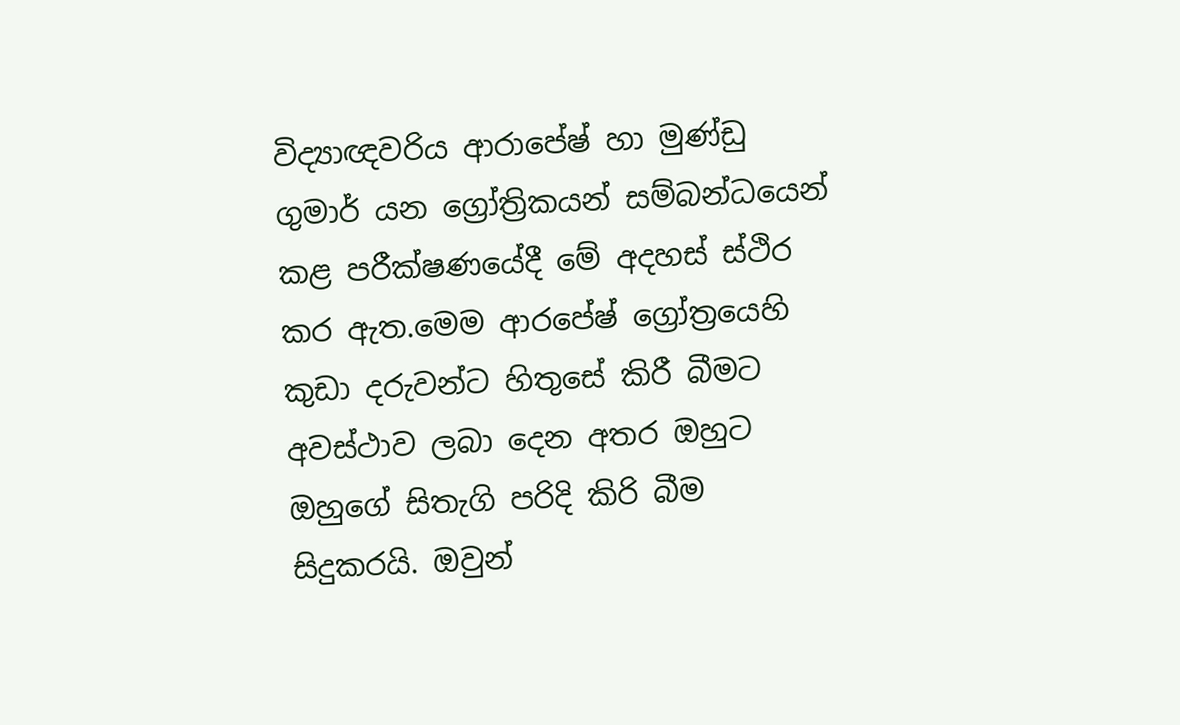විද්‍යාඥවරිය ආරාපේෂ් හා මුණ්ඩු ගුමාර් යන ග්‍රෝත්‍රිකයන් සම්බන්ධයෙන් කළ පරීක්ෂණයේදී මේ අදහස් ස්ථිර කර ඇත.මෙම ආරපේෂ් ග්‍රෝත්‍රයෙහි කුඩා දරුවන්ට හිතුසේ කිරී බීමට අවස්ථාව ලබා දෙන අතර ඔහුට ඔහුගේ සිතැගි පරිදි කිරි බීම සිදුකරයි. ඔවුන්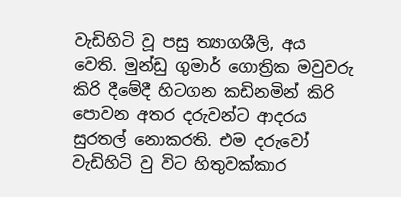වැඩිහිටි වූ පසු ත්‍යාගශීලි, අය වෙති. මුන්ඩු ගුමාර් ගොත්‍රික මවුවරු කිරි දීමේදී හිටගන කඩිනමින් කිරි පොවන අතර දරුවන්ට ආදරය සුරතල් නොකරති. එම දරුවෝ වැඩිහිටි වු විට හිතුවක්කාර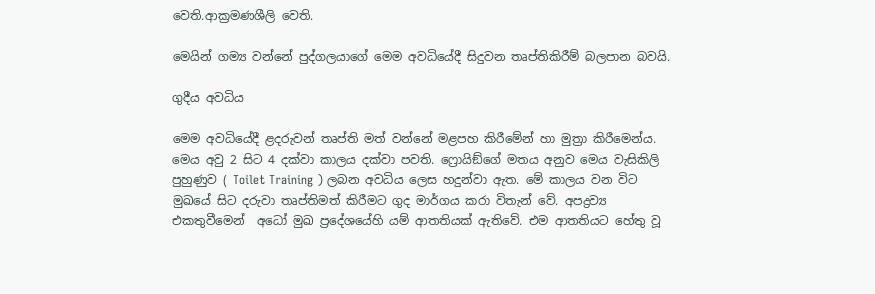වෙති.ආක්‍රමණශීලි වෙති.

මෙයින් ගම්‍ය වන්නේ පුද්ගලයාගේ මෙම අවධියේදී සිදුවන තෘප්තිකිරීම් බලපාන බවයි.

ගුදීය අවධිය

මෙම අවධියේදී ළදරුවන් තෘප්ති මත් වන්නේ මළපහ කිරීමේන් හා මුත්‍රා කිරීමෙන්ය. මෙය අවු 2 සිට 4 දක්වා කාලය දක්වා පවති. ෆ්‍රොයිඞ්ගේ මතය අනුව මෙය වැසිකිලි පුහුණුව ( Toilet Training ) ලබන අවධිය ලෙස හදුන්වා ඇත. මේ කාලය වන විට මුඛයේ සිට දරුවා තෘප්තිමත් කිරීමට ගුද මාර්ගය කරා විතැන් වේ. අපද්‍රව්‍ය  එකතුවීමෙන්  අධෝ මුඛ ප්‍රදේශයේහි යම් ආතතියක් ඇතිවේ. එම ආතතියට හේතු වූ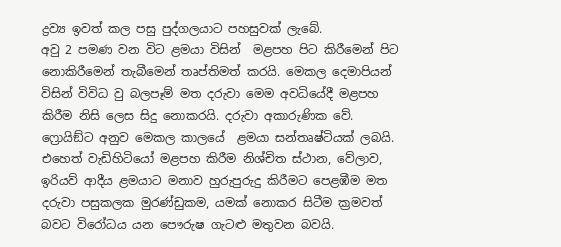ද්‍රව්‍ය ඉවත් කල පසු පුද්ගලයාට පහසුවක් ලැබේ.
අවු 2 පමණ වන විට ළමයා විසින්  මළපහ පිට කිරීමෙන් පිට නොකිරීමෙන් තැබීමෙන් තෘප්තිමත් කරයි. මෙකල දෙමාපියන් විසින් විවිධ වු බලපෑම් මත දරුවා මෙම අවධියේදී මළපහ කිරීම නිසි ලෙස සිදු නොකරයි. දරුවා අකාරුණික වේ.
ෆ්‍රොයිඞ්ට අනුව මෙකල කාලයේ  ළමයා සන්තෘෂ්ටියක් ලබයි. එහෙත් වැඩිහිටියෝ මළපහ කිරීම නිශ්චිත ස්ථාන, වේලාව, ඉරියව් ආදීය ළමයාට මනාව හුරුපුරුදු කිරීමට පෙළඹීම මත දරුවා පසුකලක මුරණ්ඩුකම, යමක් නොකර සිටීම ක්‍රමවත් බවට විරෝධය යන පෞරුෂ ගැටළු මතුවන බවයි.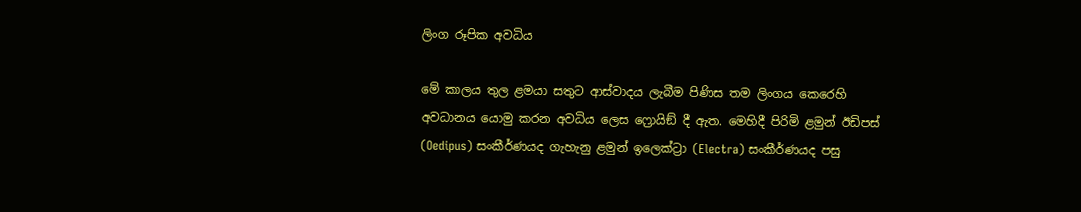ලිංග රූපික අවධිය

මේ කාලය තුල ළමයා සතුට ආස්වාදය ලැබීම පිණිස තම ලිංගය කෙරෙහි අවධානය යොමු කරන අවධිය ලෙස ෆ්‍රොයිඞ් දී ඇත. මෙහිදී පිරිමි ළමුන් ඊඩිපස් (Oedipus) සංකීර්ණයද ගැහැනු ළමුන් ඉලෙක්ට්‍රා (Electra) සංකීර්ණයද පසු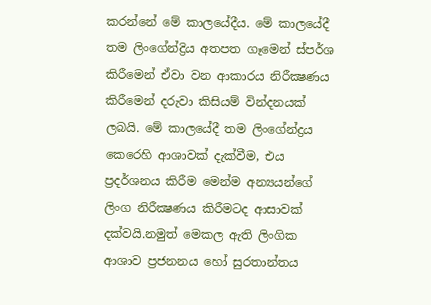කරන්නේ මේ කාලයේදීය. මේ කාලයේදී තම ලිංගේන්ද්‍රිය අතපත ගෑමෙන් ස්පර්ශ කිරීමෙන් ඒවා වන ආකාරය නිරීක්‍ෂණය කිරීමෙන් දරුවා කිසියම් වින්දනයක් ලබයි. මේ කාලයේදී තම ලිංගේන්ද්‍රය කෙරෙහි ආශාවක් දැක්වීම, එය ප්‍රදර්ශනය කිරීම මෙන්ම අන්‍යයන්ගේ ලිංග නිරීක්‍ෂණය කිරීමටද ආසාවක් දක්වයි.නමුත් මෙකල ඇති ලිංගික ආශාව ප්‍රජනනය හෝ සුරතාන්තය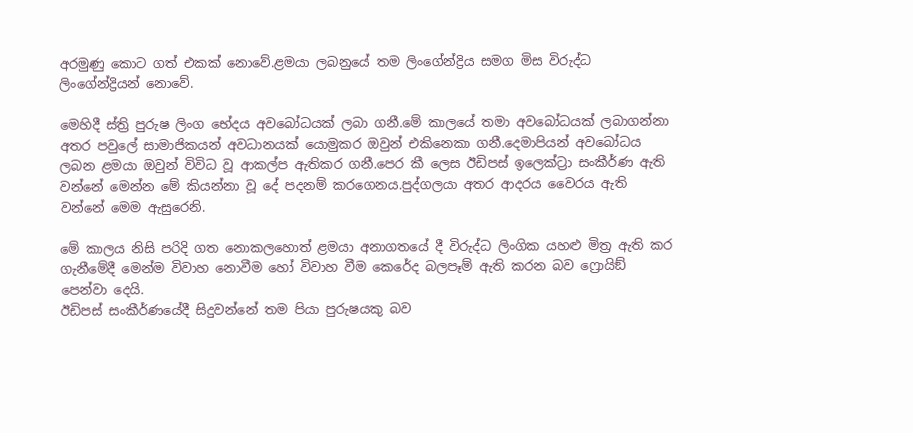අරමුණු කොට ගත් එකක් නොවේ.ළමයා ලබනුයේ තම ලිංගේන්ද්‍රිය සමග මිස විරුද්ධ ලිංගේන්ද්‍රියන් නොවේ.

මෙහිදී ස්ත්‍රි පුරුෂ ලිංග භේදය අවබෝධයක් ලබා ගනී.මේ කාලයේ තමා අවබෝධයක් ලබාගන්නා අතර පවුලේ සාමාජිකයන් අවධානයක් යොමුකර ඔවුන් එකිනෙකා ගනී.දෙමාපියන් අවබෝධය ලබන ළමයා ඔවුන් විවිධ වූ ආකල්ප ඇතිකර ගනී.පෙර කී ලෙස ඊඩිපස් ඉලෙක්ට්‍රා සංකීර්ණ ඇති වන්නේ මෙන්න මේ කියන්නා වූ දේ පදනම් කරගෙනය.පුද්ගලයා අතර ආදරය වෛරය ඇති වන්නේ මෙම ඇසුරෙනි.

මේ කාලය නිසි පරිදි ගත නොකලහොත් ළමයා අනාගතයේ දී විරුද්ධ ලිංගික යහළු මිත්‍ර ඇති කර ගැනීමේදී මෙන්ම විවාහ නොවීම හෝ විවාහ වීම කෙරේද බලපෑම් ඇති කරන බව ෆ්‍රොයිඞ් පෙන්වා දෙයි.
ඊඩිපස් සංකීර්ණයේදී සිදුවන්නේ තම පියා පුරුෂයකු බව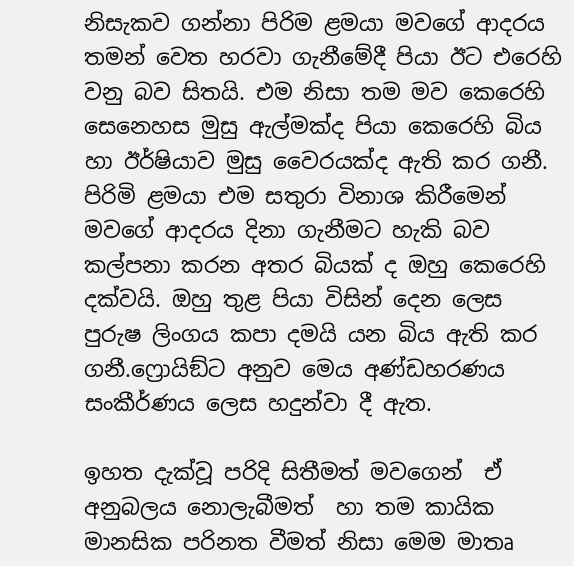නිසැකව ගන්නා පිරිම ළමයා මවගේ ආදරය තමන් වෙත හරවා ගැනීමේදී පියා ඊට එරෙහි වනු බව සිතයි. එම නිසා තම මව කෙරෙහි සෙනෙහස මුසු ඇල්මක්ද පියා කෙරෙහි බිය හා ඊර්ෂියාව මුසු වෛරයක්ද ඇති කර ගනී. පිරිමි ළමයා එම සතුරා විනාශ කිරීමෙන් මවගේ ආදරය දිනා ගැනීමට හැකි බව කල්පනා කරන අතර බියක් ද ඔහු කෙරෙහි දක්වයි. ඔහු තුළ පියා විසින් දෙන ලෙස පුරුෂ ලිංගය කපා දමයි යන බිය ඇති කර ගනී.ෆ්‍රොයිඞ්ට අනුව මෙය අණ්ඩහරණය සංකීර්ණය ලෙස හදුන්වා දී ඇත.

ඉහත දැක්වූ පරිදි සිතීමත් මවගෙන්  ඒ අනුබලය නොලැබීමත්  හා තම කායික මානසික පරිනත වීමත් නිසා මෙම මාතෘ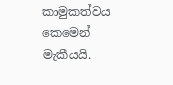කාමුකත්වය කෙමෙන් මැකීයයි.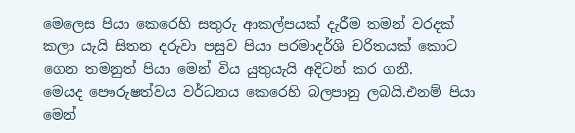මෙලෙස පියා කෙරෙහි සතුරු ආකල්පයක් දැරීම තමන් වරදක් කලා යැයි සිතන දරුවා පසුව පියා පරමාදර්ශි චරිතයක් කොට ගෙන තමනුත් පියා මෙන් විය යුතුයැයි අදිටන් කර ගනී.
මෙයද පෞරුෂත්වය වර්ධනය කෙරෙහි බලපානු ලබයි.එනම් පියා මෙන්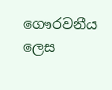ගෞරවනීය  ලෙස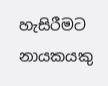හැසිරීමට නායකයකු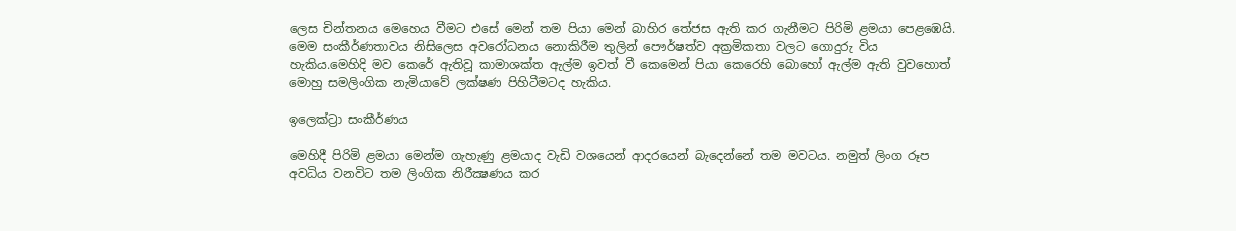ලෙස චින්තනය මෙහෙය වීමට එසේ මෙන් තම පියා මෙන් බාහිර තේජස ඇති කර ගැනීමට පිරිමි ළමයා පෙළඹෙයි. මෙම සංකීර්ණතාවය නිසිලෙස අවරෝධනය නොකිරීම තුලින් පෞර්ෂත්ව අක්‍රමිකතා වලට ගොදුරු විය හැකිය.මෙහිදි මව කෙරේ ඇතිවූ කාමාශක්ත ඇල්ම ඉවත් වී කෙමෙන් පියා කෙරෙහි බොහෝ ඇල්ම ඇති වුවහොත් මොහු සමලිංගික නැමියාවේ ලක්ෂණ පිහිටීමටද හැකිය.

ඉලෙක්ට්‍රා සංකීර්ණය

මෙහිදී පිරිමි ළමයා මෙන්ම ගැහැණු ළමයාද වැඩි වශයෙන් ආදරයෙන් බැදෙන්නේ තම මවටය. නමුත් ලිංග රූප අවධිය වනවිට තම ලිංගික නිරීක්‍ෂණය කර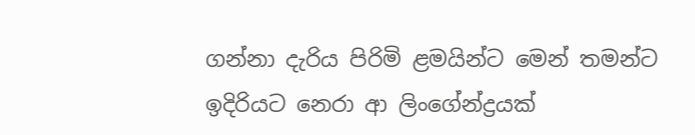ගන්නා දැරිය පිරිමි ළමයින්ට මෙන් තමන්ට ඉදිරියට නෙරා ආ ලිංගේන්ද්‍රයක්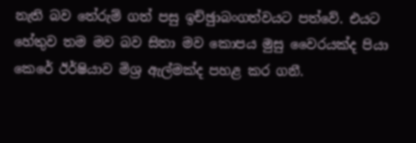නැති බව තේරුම් ගත් පසු ඉච්ඡුාබංගත්වයට පත්වේ. එයට හේතුව තම මව බව සිතා මව කොපය මුසු වෛරයක්ද පියා කෙරේ ඊර්ෂියාව මිශ්‍ර ඇල්මක්ද පහළ කර ගනී.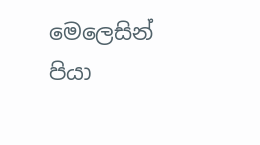මෙලෙසින් පියා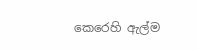කෙරෙහි ඇල්ම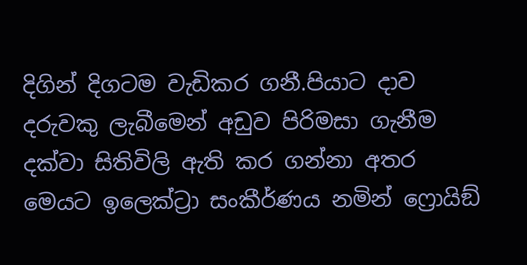දිගින් දිගටම වැඩිකර ගනී.පියාට දාව දරුවකු ලැබීමෙන් අඩුව පිරිමසා ගැනීම දක්වා සිතිවිලි ඇති කර ගන්නා අතර මෙයට ඉලෙක්ට්‍රා සංකීර්ණය නමින් ෆ්‍රොයිඞ්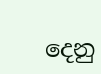දෙනු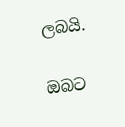ලබයි.

ඔබට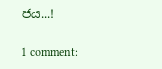ජය...!

1 comment: